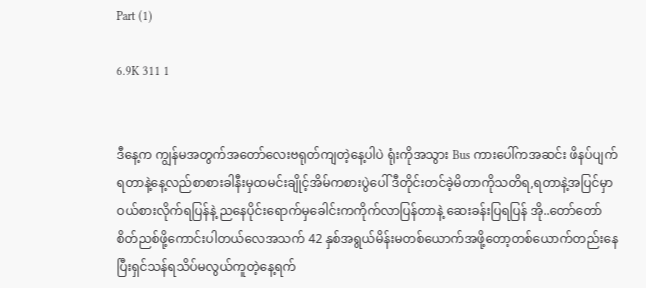Part (1)

6.9K 311 1


ဒီနေ့က ကျွန်မအတွက်အတော်လေးဗရုတ်ကျတဲ့နေ့ပါပဲ ရုံးကိုအသွား Bus ကားပေါ်ကအဆင်း ဖိနပ်ပျက်ရတာနဲ့နေ့လည်စာစားခါနီးမှထမင်းချိုင့်အိမ်ကစားပွဲပေါ် ဒီတိုင်းတင်ခဲ့မိတာကိုသတိရ,ရတာနဲ့အပြင်မှာဝယ်စားလိုက်ရပြန်နဲ့ ညနေပိုင်းရောက်မှခေါင်းကကိုက်လာပြန်တာနဲ့ ဆေးခန်းပြရပြန် အို..တော်တော်စိတ်ညစ်ဖို့ကောင်းပါတယ်လေအသက် 42 နှစ်အရွယ်မိန်းမတစ်ယောက်အဖို့တော့တစ်ယောက်တည်းနေပြီးရှင်သန်ရသိပ်မလွယ်ကူတဲ့နေ့ရက်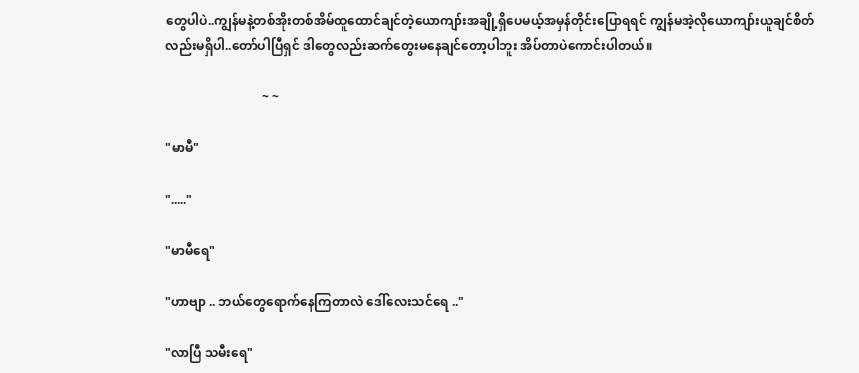တွေပါပဲ..ကျွန်မနဲ့တစ်အိုးတစ်အိမ်ထူထောင်ချင်တဲ့ယောကျာ်းအချို့ရှိပေမယ့်အမှန်တိုင်းပြောရရင် ကျွန်မအဲ့လိုယောကျာ်းယူချင်စိတ်လည်းမရှိပါ..တော်ပါပြီရှင် ဒါတွေလည်းဆက်တွေးမနေချင်တော့ပါဘူး အိပ်တာပဲကောင်းပါတယ်။

                               ~ ~

"မာမီ"

"....."

"မာမီရေ"

"ဟာဗျာ .. ဘယ်တွေရောက်နေကြတာလဲ ဒေါ်လေးသင်ရေ .."

"လာပြီ သမီးရေ"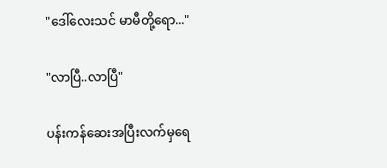"ဒေါ်လေးသင် မာမီတို့ရော..."

"လာပြီ..လာပြီ"

ပန်းကန်ဆေးအပြီးလက်မှရေ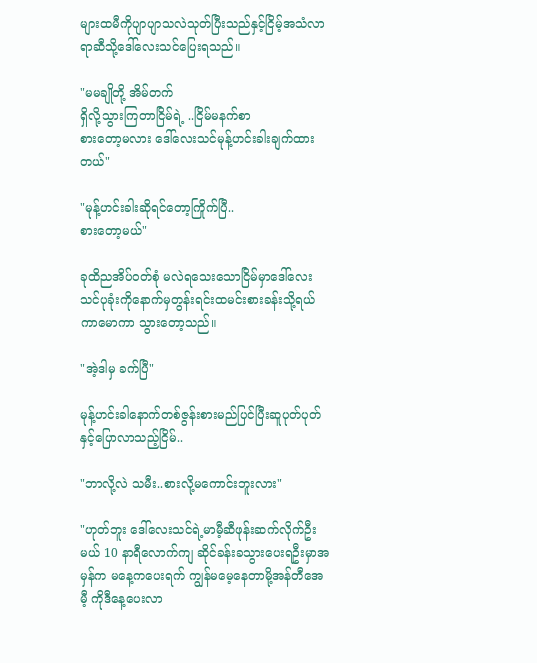များထမီကိုပျာပျာသလဲသုတ်ပြီးသည်နှင့်ငြိမ့်အသံလာရာဆီသို့ဒေါ်လေးသင်ပြေးရသည်။

"မမချိုတို့ အိမ်တက်
ရှိလို့သွားကြတာငြိမ်ရဲ့ ..ငြိမ်မနက်စာ
စားတော့မလား ဒေါ်လေးသင်မုန့်ဟင်းခါးချက်ထားတယ်"

"မုန့်ဟင်းခါးဆိုရင်တော့ကြိုက်ပြီ..
စားတော့မယ်"

ခုထိညအိပ်ဝတ်စုံ မလဲရသေးသောငြိမ်မှာဒေါ်လေးသင်ပုခုံးကိုနောက်မှတွန်းရင်းထမင်းစားခန်းသို့ရယ်ကာမောကာ သွားတော့သည်။

"အဲ့ဒါမှ ခက်ပြီ"

မုန့်ဟင်းခါနောက်တစ်ဇွန်းစားမည်ပြင်ပြီးဆူပုတ်ပုတ်နှင့်ပြောလာသည့်ငြိမ်..

"ဘာလို့လဲ သမီး..စားလို့မကောင်းဘူးလား"

"ဟုတ်ဘူး ဒေါ်လေးသင်ရဲ့မာမီ့ဆီဖုန်းဆက်လိုက်ဦးမယ် 10 နာရီလောက်ကျ ဆိုင်ခန်းခသွားပေးရဦးမှာအမှန်က မနေ့ကပေးရက် ကျွန်မမေ့နေတာမို့အန်တီအေမီ့ ကိုဒီနေ့ပေးလာ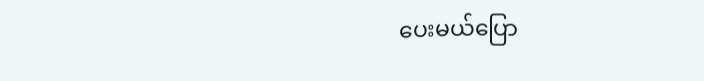ပေးမယ်ပြော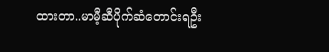ထားတာ..မာမီ့ဆီပိုက်ဆံတောင်းရဦး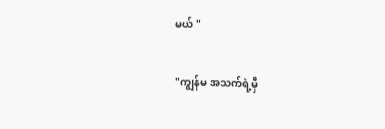မယ် "

"ကျွန်မ အသက်ရဲ့မှီ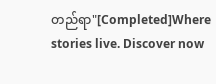တည်ရာ"[Completed]Where stories live. Discover now